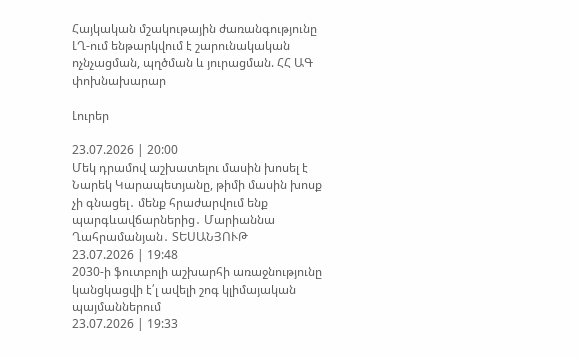Հայկական մշակութային ժառանգությունը ԼՂ-ում ենթարկվում է շարունակական ոչնչացման, պղծման և յուրացման. ՀՀ ԱԳ փոխնախարար

Լուրեր

23.07.2026 | 20:00
Մեկ դրամով աշխատելու մասին խոսել է Նարեկ Կարապետյանը, թիմի մասին խոսք չի գնացել․ մենք հրաժարվում ենք պարգևավճարներից․ Մարիաննա Ղահրամանյան․ ՏԵՍԱՆՅՈՒԹ
23.07.2026 | 19:48
2030-ի ֆուտբոլի աշխարհի առաջնությունը կանցկացվի է՛լ ավելի շոգ կլիմայական պայմաններում
23.07.2026 | 19:33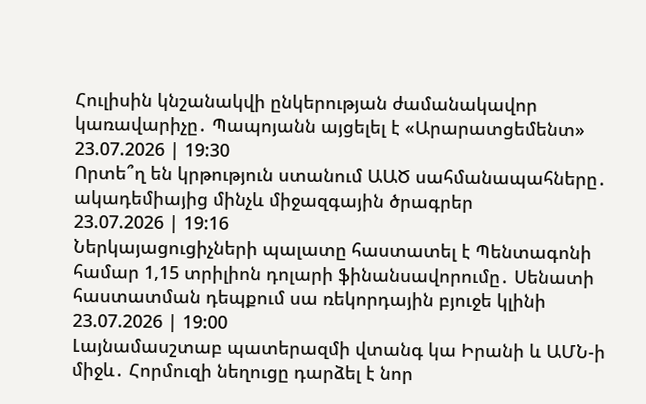Հուլիսին կնշանակվի ընկերության ժամանակավոր կառավարիչը․ Պապոյանն այցելել է «Արարատցեմենտ»
23.07.2026 | 19:30
Որտե՞ղ են կրթություն ստանում ԱԱԾ սահմանապահները․ ակադեմիայից մինչև միջազգային ծրագրեր
23.07.2026 | 19:16
Ներկայացուցիչների պալատը հաստատել է Պենտագոնի համար 1,15 տրիլիոն դոլարի ֆինանսավորումը․ Սենատի հաստատման դեպքում սա ռեկորդային բյուջե կլինի
23.07.2026 | 19:00
Լայնամասշտաբ պատերազմի վտանգ կա Իրանի և ԱՄՆ-ի միջև․ Հորմուզի նեղուցը դարձել է նոր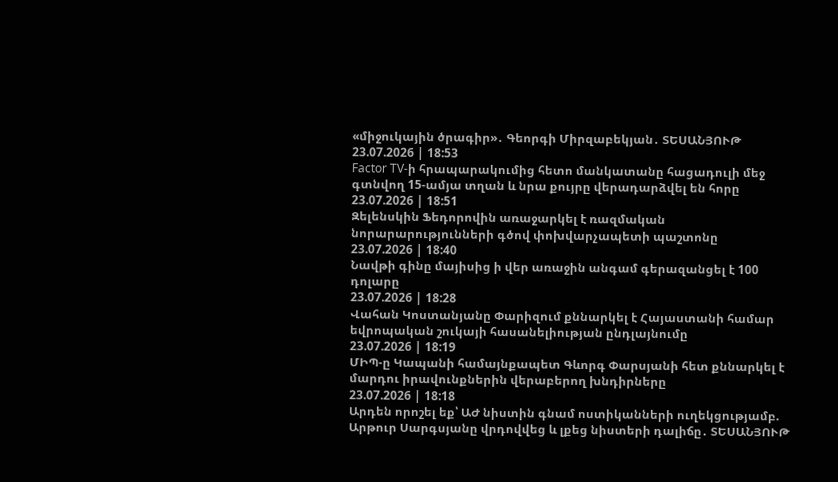«միջուկային ծրագիր»․ Գեորգի Միրզաբեկյան․ ՏԵՍԱՆՅՈՒԹ
23.07.2026 | 18:53
Factor TV-ի հրապարակումից հետո մանկատանը հացադուլի մեջ գտնվող 15-ամյա տղան և նրա քույրը վերադարձվել են հորը
23.07.2026 | 18:51
Զելենսկին Ֆեդորովին առաջարկել է ռազմական նորարարությունների գծով փոխվարչապետի պաշտոնը
23.07.2026 | 18:40
Նավթի գինը մայիսից ի վեր առաջին անգամ գերազանցել է 100 դոլարը
23.07.2026 | 18:28
Վահան Կոստանյանը Փարիզում քննարկել է Հայաստանի համար եվրոպական շուկայի հասանելիության ընդլայնումը
23.07.2026 | 18:19
ՄԻՊ-ը Կապանի համայնքապետ Գևորգ Փարսյանի հետ քննարկել է մարդու իրավունքներին վերաբերող խնդիրները
23.07.2026 | 18:18
Արդեն որոշել եք՝ ԱԺ նիստին գնամ ոստիկանների ուղեկցությամբ. Արթուր Սարգսյանը վրդովվեց և լքեց նիստերի դալիճը․ ՏԵՍԱՆՅՈՒԹ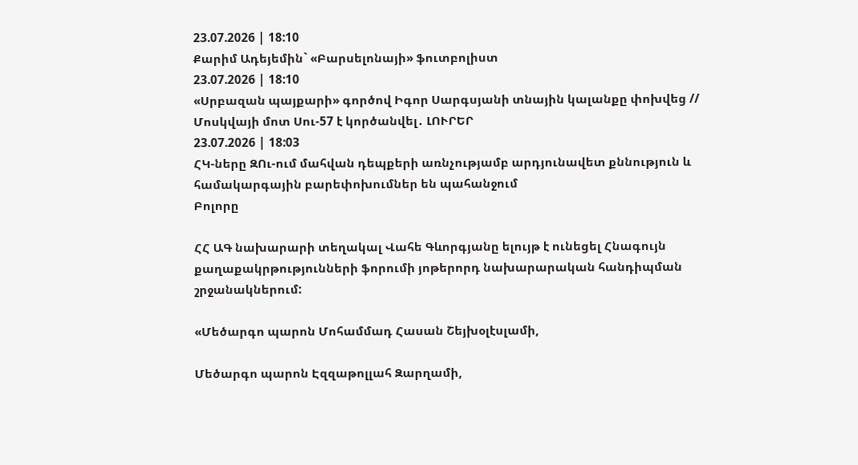23.07.2026 | 18:10
Քարիմ Ադեյեմին` «Բարսելոնայի» ֆուտբոլիստ
23.07.2026 | 18:10
«Սրբազան պայքարի» գործով Իգոր Սարգսյանի տնային կալանքը փոխվեց // Մոսկվայի մոտ Սու-57 է կործանվել․ ԼՈՒՐԵՐ
23.07.2026 | 18:03
ՀԿ-ները ԶՈւ-ում մահվան դեպքերի առնչությամբ արդյունավետ քննություն և համակարգային բարեփոխումներ են պահանջում
Բոլորը

ՀՀ ԱԳ նախարարի տեղակալ Վահե Գևորգյանը ելույթ է ունեցել Հնագույն քաղաքակրթությունների ֆորումի յոթերորդ նախարարական հանդիպման շրջանակներում:

«Մեծարգո պարոն Մոհամմադ Հասան Շեյխօլէսլամի,

Մեծարգո պարոն Էզզաթոլլահ Զարղամի,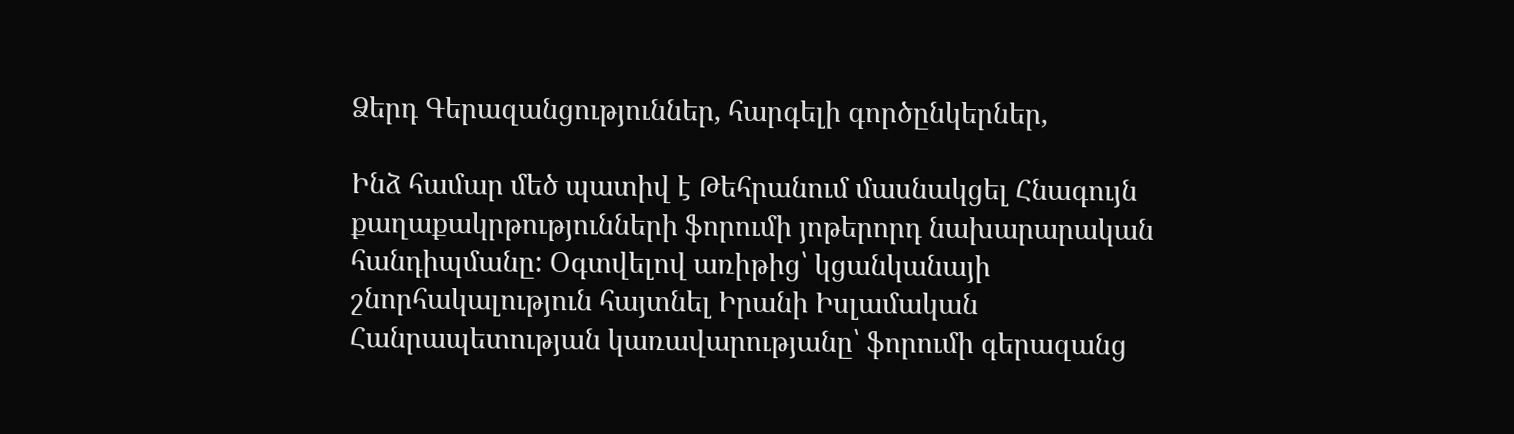Ձերդ Գերազանցություններ, հարգելի գործընկերներ,

Ինձ համար մեծ պատիվ է Թեհրանում մասնակցել Հնագույն քաղաքակրթությունների ֆորումի յոթերորդ նախարարական հանդիպմանը: Օգտվելով առիթից՝ կցանկանայի շնորհակալություն հայտնել Իրանի Իսլամական Հանրապետության կառավարությանը՝ ֆորումի գերազանց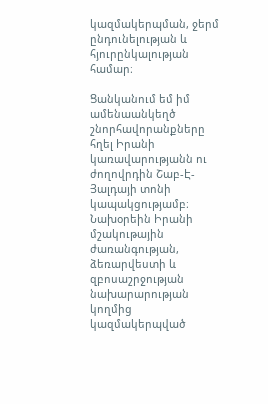կազմակերպման, ջերմ ընդունելության և հյուրընկալության համար։

Ցանկանում եմ իմ ամենաանկեղծ շնորհավորանքները հղել Իրանի կառավարությանն ու ժողովրդին Շաբ-Է-Յալդայի տոնի կապակցությամբ։ Նախօրեին Իրանի մշակութային ժառանգության, ձեռարվեստի և զբոսաշրջության նախարարության կողմից կազմակերպված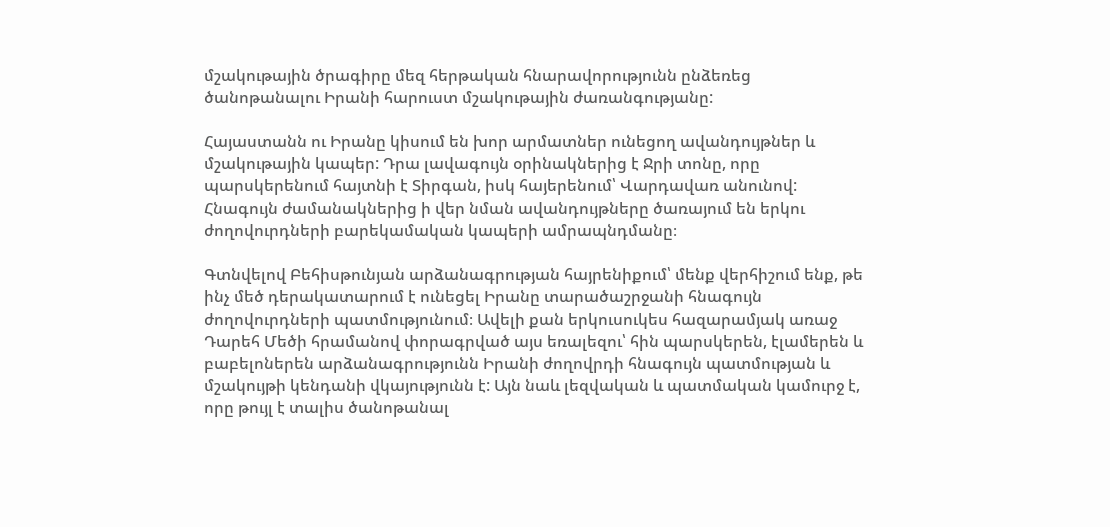մշակութային ծրագիրը մեզ հերթական հնարավորությունն ընձեռեց ծանոթանալու Իրանի հարուստ մշակութային ժառանգությանը:

Հայաստանն ու Իրանը կիսում են խոր արմատներ ունեցող ավանդույթներ և մշակութային կապեր: Դրա լավագույն օրինակներից է Ջրի տոնը, որը պարսկերենում հայտնի է Տիրգան, իսկ հայերենում՝ Վարդավառ անունով: Հնագույն ժամանակներից ի վեր նման ավանդույթները ծառայում են երկու ժողովուրդների բարեկամական կապերի ամրապնդմանը։

Գտնվելով Բեհիսթունյան արձանագրության հայրենիքում՝ մենք վերհիշում ենք, թե ինչ մեծ դերակատարում է ունեցել Իրանը տարածաշրջանի հնագույն ժողովուրդների պատմությունում։ Ավելի քան երկուսուկես հազարամյակ առաջ Դարեհ Մեծի հրամանով փորագրված այս եռալեզու՝ հին պարսկերեն, էլամերեն և բաբելոներեն արձանագրությունն Իրանի ժողովրդի հնագույն պատմության և մշակույթի կենդանի վկայությունն է: Այն նաև լեզվական և պատմական կամուրջ է, որը թույլ է տալիս ծանոթանալ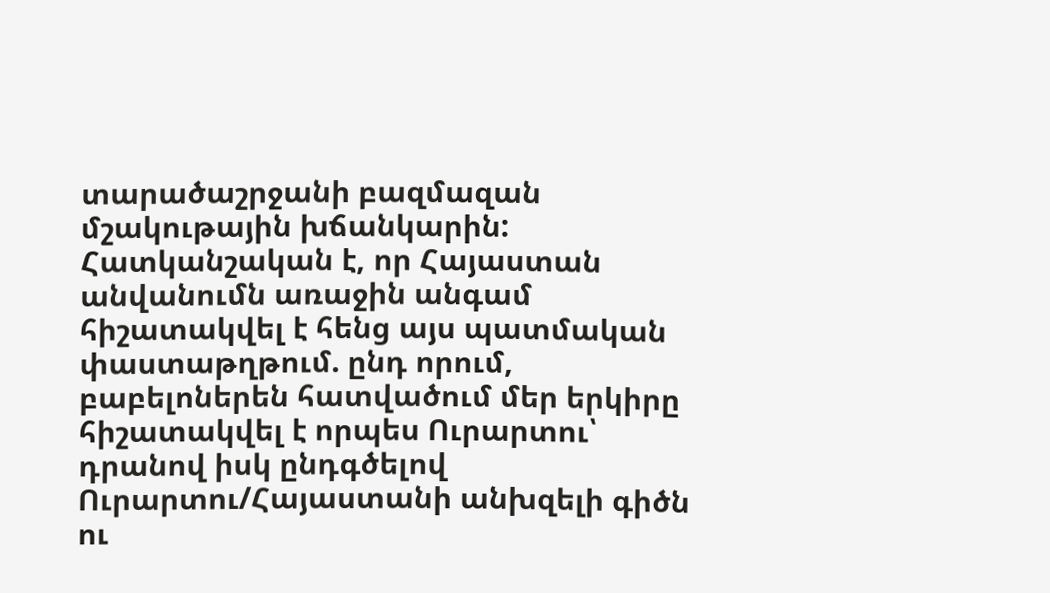տարածաշրջանի բազմազան մշակութային խճանկարին: Հատկանշական է, որ Հայաստան անվանումն առաջին անգամ հիշատակվել է հենց այս պատմական փաստաթղթում. ընդ որում, բաբելոներեն հատվածում մեր երկիրը հիշատակվել է որպես Ուրարտու՝ դրանով իսկ ընդգծելով Ուրարտու/Հայաստանի անխզելի գիծն ու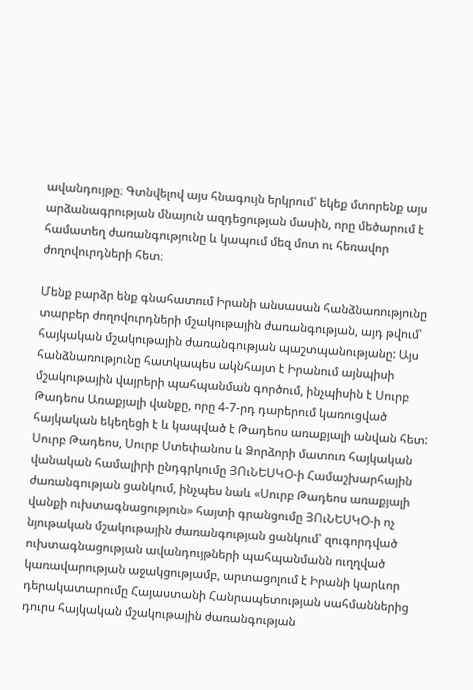ավանդույթը։ Գտնվելով այս հնագույն երկրում՝ եկեք մտորենք այս արձանագրության մնայուն ազդեցության մասին, որը մեծարում է համատեղ ժառանգությունը և կապում մեզ մոտ ու հեռավոր ժողովուրդների հետ։

Մենք բարձր ենք գնահատում Իրանի անսասան հանձնառությունը տարբեր ժողովուրդների մշակութային ժառանգության, այդ թվում՝ հայկական մշակութային ժառանգության պաշտպանությանը: Այս հանձնառությունը հատկապես ակնհայտ է Իրանում այնպիսի մշակութային վայրերի պահպանման գործում, ինչպիսին է Սուրբ Թադեոս Առաքյալի վանքը, որը 4-7-րդ դարերում կառուցված հայկական եկեղեցի է և կապված է Թադեոս առաքյալի անվան հետ: Սուրբ Թադեոս, Սուրբ Ստեփանոս և Ձորձորի մատուռ հայկական վանական համալիրի ընդգրկումը ՅՈւՆԵՍԿՕ-ի Համաշխարհային ժառանգության ցանկում, ինչպես նաև «Սուրբ Թադեոս առաքյալի վանքի ուխտագնացություն» հայտի գրանցումը ՅՈւՆԵՍԿՕ-ի ոչ նյութական մշակութային ժառանգության ցանկում՝ զուգորդված ուխտագնացության ավանդույթների պահպանմանն ուղղված կառավարության աջակցությամբ, արտացոլում է Իրանի կարևոր դերակատարումը Հայաստանի Հանրապետության սահմաններից դուրս հայկական մշակութային ժառանգության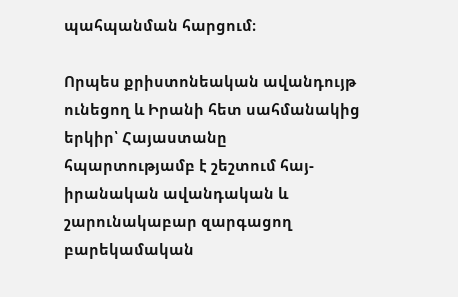պահպանման հարցում։

Որպես քրիստոնեական ավանդույթ ունեցող և Իրանի հետ սահմանակից երկիր՝ Հայաստանը հպարտությամբ է շեշտում հայ-իրանական ավանդական և շարունակաբար զարգացող բարեկամական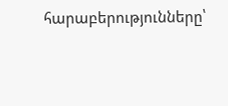հարաբերությունները՝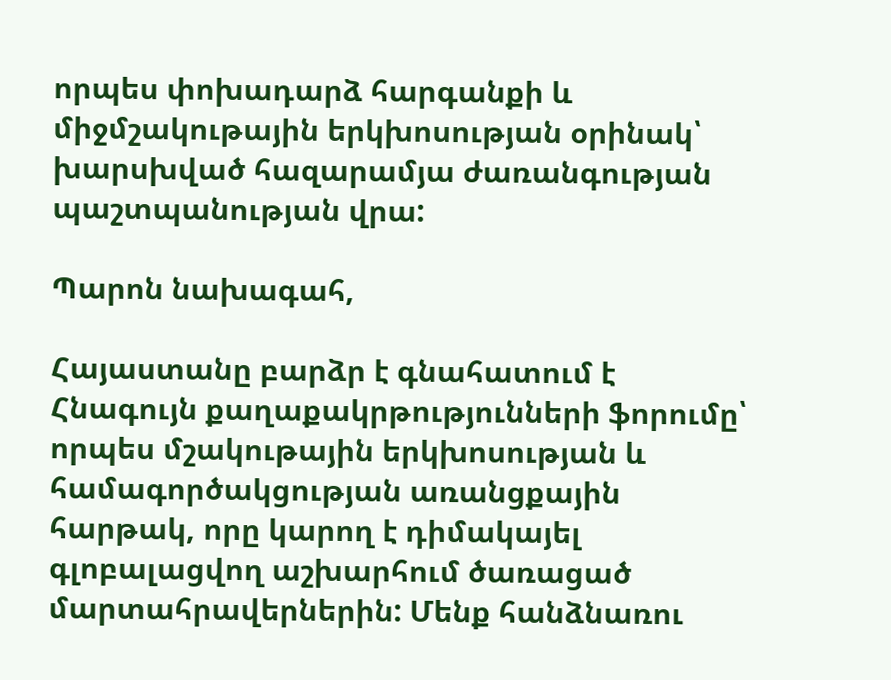որպես փոխադարձ հարգանքի և միջմշակութային երկխոսության օրինակ՝ խարսխված հազարամյա ժառանգության պաշտպանության վրա:

Պարոն նախագահ,

Հայաստանը բարձր է գնահատում է Հնագույն քաղաքակրթությունների ֆորումը՝ որպես մշակութային երկխոսության և համագործակցության առանցքային հարթակ, որը կարող է դիմակայել գլոբալացվող աշխարհում ծառացած մարտահրավերներին: Մենք հանձնառու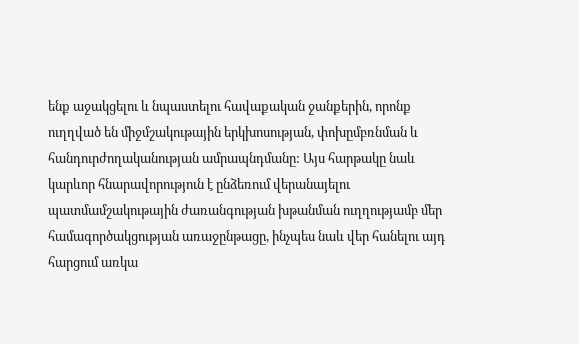ենք աջակցելու և նպաստելու հավաքական ջանքերին, որոնք ուղղված են միջմշակութային երկխոսության, փոխըմբռնման և հանդուրժողականության ամրապնդմանը: Այս հարթակը նաև կարևոր հնարավորություն է ընձեռում վերանայելու պատմամշակութային ժառանգության խթանման ուղղությամբ մեր համագործակցության առաջընթացը, ինչպես նաև վեր հանելու այդ հարցում առկա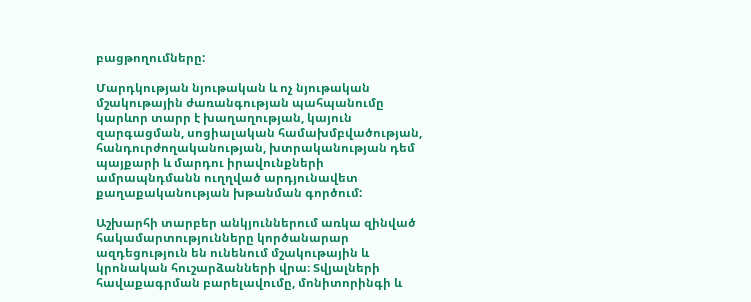բացթողումները:

Մարդկության նյութական և ոչ նյութական մշակութային ժառանգության պահպանումը կարևոր տարր է խաղաղության, կայուն զարգացման, սոցիալական համախմբվածության, հանդուրժողականության, խտրականության դեմ պայքարի և մարդու իրավունքների ամրապնդմանն ուղղված արդյունավետ քաղաքականության խթանման գործում:

Աշխարհի տարբեր անկյուններում առկա զինված հակամարտությունները կործանարար ազդեցություն են ունենում մշակութային և կրոնական հուշարձանների վրա։ Տվյալների հավաքագրման բարելավումը, մոնիտորինգի և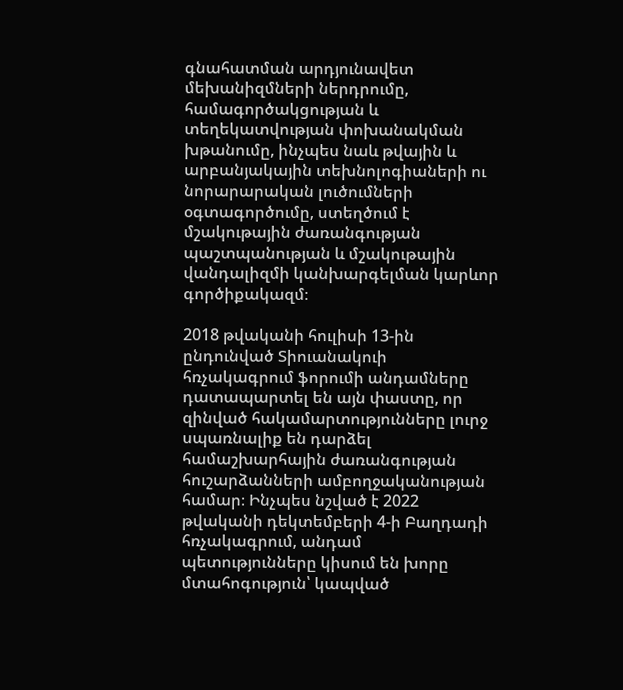գնահատման արդյունավետ մեխանիզմների ներդրումը, համագործակցության և տեղեկատվության փոխանակման խթանումը, ինչպես նաև թվային և արբանյակային տեխնոլոգիաների ու նորարարական լուծումների օգտագործումը, ստեղծում է մշակութային ժառանգության պաշտպանության և մշակութային վանդալիզմի կանխարգելման կարևոր գործիքակազմ։

2018 թվականի հուլիսի 13-ին ընդունված Տիուանակուի հռչակագրում ֆորումի անդամները դատապարտել են այն փաստը, որ զինված հակամարտությունները լուրջ սպառնալիք են դարձել համաշխարհային ժառանգության հուշարձանների ամբողջականության համար։ Ինչպես նշված է 2022 թվականի դեկտեմբերի 4-ի Բաղդադի հռչակագրում, անդամ պետությունները կիսում են խորը մտահոգություն՝ կապված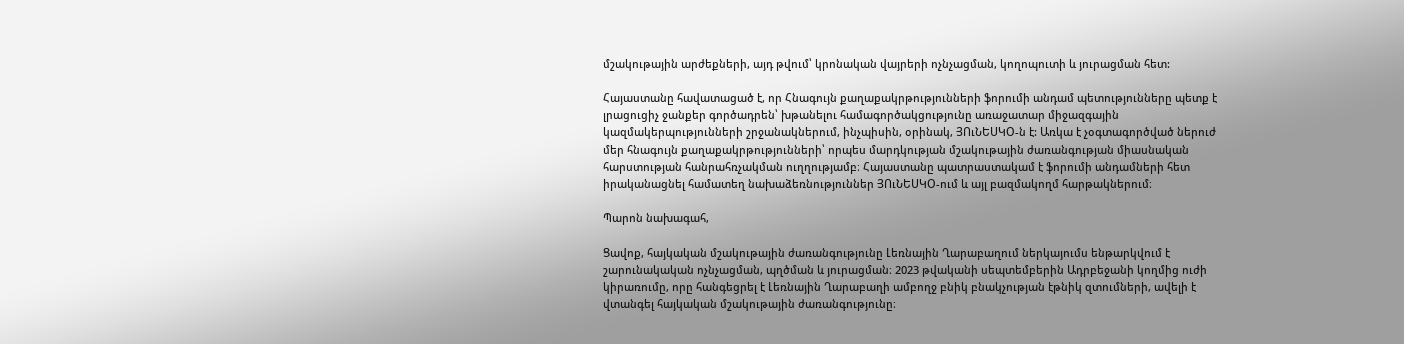մշակութային արժեքների, այդ թվում՝ կրոնական վայրերի ոչնչացման, կողոպուտի և յուրացման հետ:

Հայաստանը հավատացած է, որ Հնագույն քաղաքակրթությունների ֆորումի անդամ պետությունները պետք է լրացուցիչ ջանքեր գործադրեն՝ խթանելու համագործակցությունը առաջատար միջազգային կազմակերպությունների շրջանակներում, ինչպիսին, օրինակ, ՅՈւՆԵՍԿՕ-ն է: Առկա է չօգտագործված ներուժ մեր հնագույն քաղաքակրթությունների՝ որպես մարդկության մշակութային ժառանգության միասնական հարստության հանրահռչակման ուղղությամբ։ Հայաստանը պատրաստակամ է ֆորումի անդամների հետ իրականացնել համատեղ նախաձեռնություններ ՅՈւՆԵՍԿՕ-ում և այլ բազմակողմ հարթակներում։

Պարոն նախագահ,

Ցավոք, հայկական մշակութային ժառանգությունը Լեռնային Ղարաբաղում ներկայումս ենթարկվում է շարունակական ոչնչացման, պղծման և յուրացման։ 2023 թվականի սեպտեմբերին Ադրբեջանի կողմից ուժի կիրառումը, որը հանգեցրել է Լեռնային Ղարաբաղի ամբողջ բնիկ բնակչության էթնիկ զտումների, ավելի է վտանգել հայկական մշակութային ժառանգությունը։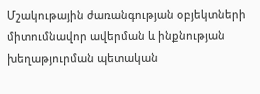Մշակութային ժառանգության օբյեկտների միտումնավոր ավերման և ինքնության խեղաթյուրման պետական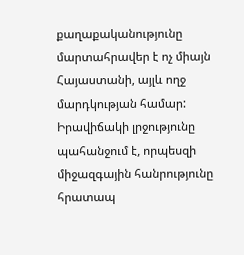քաղաքականությունը մարտահրավեր է ոչ միայն Հայաստանի, այլև ողջ մարդկության համար: Իրավիճակի լրջությունը պահանջում է, որպեսզի միջազգային հանրությունը հրատապ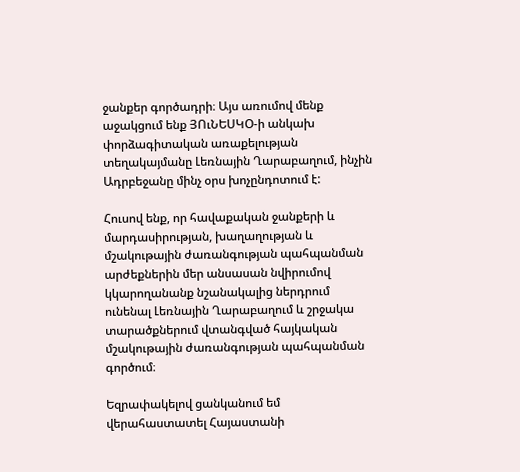ջանքեր գործադրի։ Այս առումով մենք աջակցում ենք ՅՈւՆԵՍԿՕ-ի անկախ փորձագիտական առաքելության տեղակայմանը Լեռնային Ղարաբաղում, ինչին Ադրբեջանը մինչ օրս խոչընդոտում է:

Հուսով ենք, որ հավաքական ջանքերի և մարդասիրության, խաղաղության և մշակութային ժառանգության պահպանման արժեքներին մեր անսասան նվիրումով կկարողանանք նշանակալից ներդրում ունենալ Լեռնային Ղարաբաղում և շրջակա տարածքներում վտանգված հայկական մշակութային ժառանգության պահպանման գործում։

Եզրափակելով ցանկանում եմ վերահաստատել Հայաստանի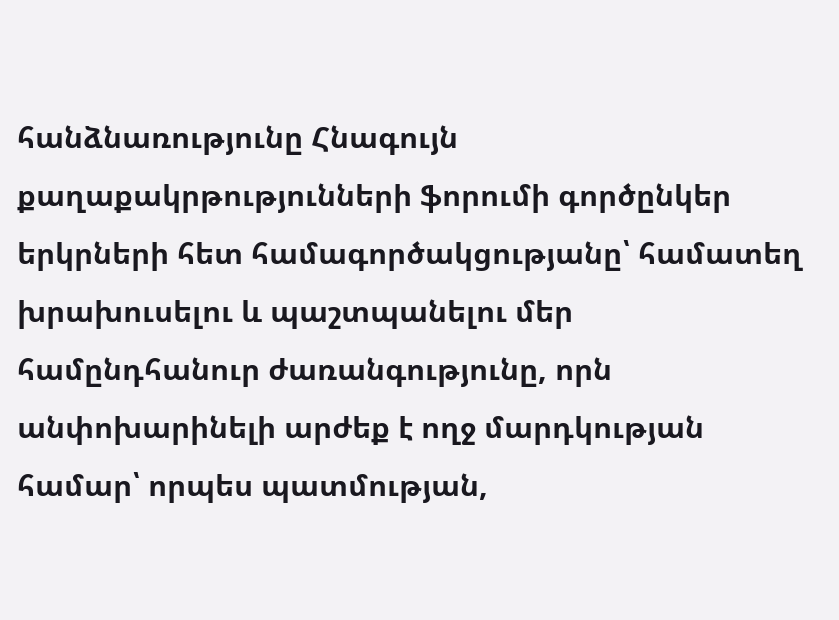հանձնառությունը Հնագույն քաղաքակրթությունների ֆորումի գործընկեր երկրների հետ համագործակցությանը՝ համատեղ խրախուսելու և պաշտպանելու մեր համընդհանուր ժառանգությունը, որն անփոխարինելի արժեք է ողջ մարդկության համար՝ որպես պատմության,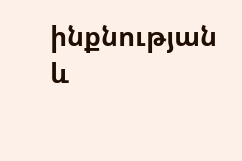ինքնության և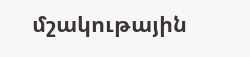մշակութային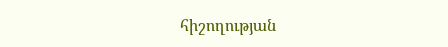հիշողության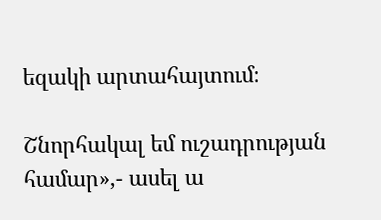եզակի արտահայտում։

Շնորհակալ եմ ուշադրության համար»,- ասել ա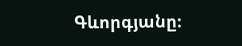Գևորգյանը։